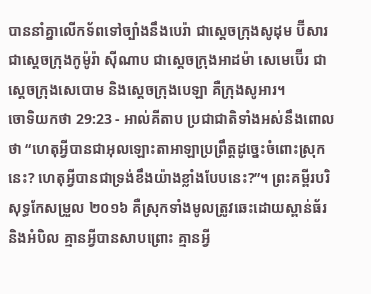បាននាំគ្នាលើកទ័ពទៅច្បាំងនឹងបេរ៉ា ជាស្តេចក្រុងសូដុម ប៊ីសារ ជាស្តេចក្រុងកូម៉ូរ៉ា ស៊ីណាប ជាស្តេចក្រុងអាដម៉ា សេមេប៊ើរ ជាស្តេចក្រុងសេបោម និងស្តេចក្រុងបេឡា គឺក្រុងសូអារ។
ចោទិយកថា 29:23 - អាល់គីតាប ប្រជាជាតិទាំងអស់នឹងពោលថា “ហេតុអ្វីបានជាអុលឡោះតាអាឡាប្រព្រឹត្តដូច្នេះចំពោះស្រុកនេះ? ហេតុអ្វីបានជាទ្រង់ខឹងយ៉ាងខ្លាំងបែបនេះ?”។ ព្រះគម្ពីរបរិសុទ្ធកែសម្រួល ២០១៦ គឺស្រុកទាំងមូលត្រូវឆេះដោយស្ពាន់ធ័រ និងអំបិល គ្មានអ្វីបានសាបព្រោះ គ្មានអ្វី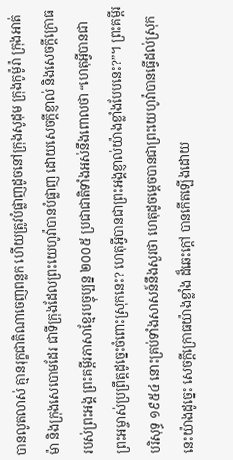បានលូតលាស់ គ្មានរុក្ខជាតិណាចេញពន្លក ហើយត្រូវបំផ្លាញដូចនៅក្រុងសូដុម ក្រុងកូម៉ូរ៉ា ក្រុងអាត់ម៉ា និងក្រុងសេបោមដែរ ជាទីក្រុងដែលព្រះយេហូវ៉ាបានបំផ្លាញ ដោយសេចក្ដីខ្ញាល់ និងសេចក្ដីក្រោធរបស់ព្រះអង្គ ព្រះគម្ពីរភាសាខ្មែរបច្ចុប្បន្ន ២០០៥ ប្រជាជាតិទាំងអស់នឹងពោលថា “ហេតុអ្វីបានជាព្រះអម្ចាស់ប្រព្រឹត្តដូច្នេះចំពោះស្រុកនេះ? ហេតុអ្វីបានជាព្រះអង្គខ្ញាល់យ៉ាងខ្លាំងបែបនេះ?”។ ព្រះគម្ពីរបរិសុទ្ធ ១៩៥៤ នោះគ្រប់ទាំងសាសន៍នឹងសួរថា ហេតុដូចម្តេចបានជាព្រះយេហូវ៉ាបានធ្វើដល់ស្រុកនេះយ៉ាងដូច្នេះ សេចក្ដីក្រោធយ៉ាងខ្លាំង ដ៏ឆេះក្តៅ បានកើតឡើងដោយ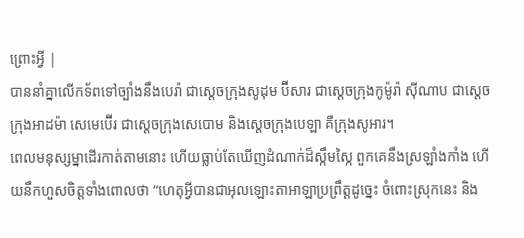ព្រោះអ្វី |
បាននាំគ្នាលើកទ័ពទៅច្បាំងនឹងបេរ៉ា ជាស្តេចក្រុងសូដុម ប៊ីសារ ជាស្តេចក្រុងកូម៉ូរ៉ា ស៊ីណាប ជាស្តេចក្រុងអាដម៉ា សេមេប៊ើរ ជាស្តេចក្រុងសេបោម និងស្តេចក្រុងបេឡា គឺក្រុងសូអារ។
ពេលមនុស្សម្នាដើរកាត់តាមនោះ ហើយធ្លាប់តែឃើញដំណាក់ដ៏ស្កឹមស្កៃ ពួកគេនឹងស្រឡាំងកាំង ហើយនឹកហួសចិត្តទាំងពោលថា “ហេតុអ្វីបានជាអុលឡោះតាអាឡាប្រព្រឹត្តដូច្នេះ ចំពោះស្រុកនេះ និង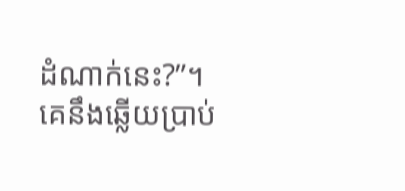ដំណាក់នេះ?”។
គេនឹងឆ្លើយប្រាប់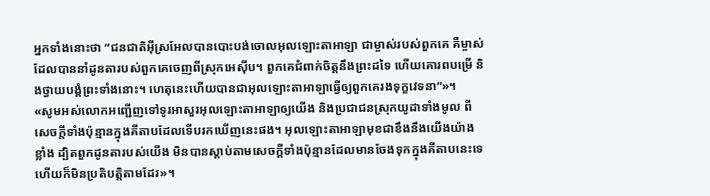អ្នកទាំងនោះថា “ជនជាតិអ៊ីស្រអែលបានបោះបង់ចោលអុលឡោះតាអាឡា ជាម្ចាស់របស់ពួកគេ គឺម្ចាស់ដែលបាននាំដូនតារបស់ពួកគេចេញពីស្រុកអេស៊ីប។ ពួកគេជំពាក់ចិត្តនឹងព្រះដទៃ ហើយគោរពបម្រើ និងថ្វាយបង្គំព្រះទាំងនោះ។ ហេតុនេះហើយបានជាអុលឡោះតាអាឡាធ្វើឲ្យពួកគេរងទុក្ខវេទនា”»។
«សូមអស់លោកអញ្ជើញទៅទូរអាសួរអុលឡោះតាអាឡាឲ្យយើង និងប្រជាជនស្រុកយូដាទាំងមូល ពីសេចក្តីទាំងប៉ុន្មានក្នុងគីតាបដែលទើបរកឃើញនេះផង។ អុលឡោះតាអាឡាមុខជាខឹងនឹងយើងយ៉ាងខ្លាំង ដ្បិតពួកដូនតារបស់យើង មិនបានស្តាប់តាមសេចក្តីទាំងប៉ុន្មានដែលមានចែងទុកក្នុងគីតាបនេះទេ ហើយក៏មិនប្រតិបត្តិតាមដែរ»។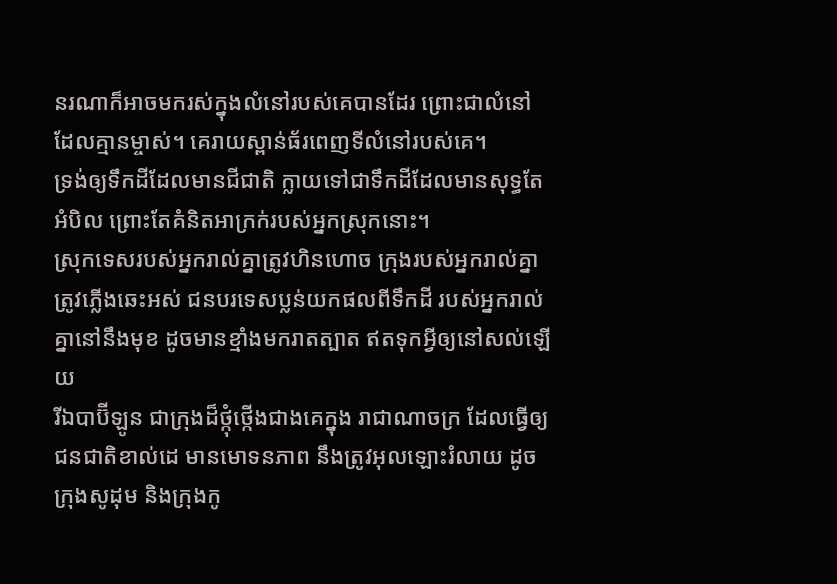នរណាក៏អាចមករស់ក្នុងលំនៅរបស់គេបានដែរ ព្រោះជាលំនៅដែលគ្មានម្ចាស់។ គេរាយស្ពាន់ធ័រពេញទីលំនៅរបស់គេ។
ទ្រង់ឲ្យទឹកដីដែលមានជីជាតិ ក្លាយទៅជាទឹកដីដែលមានសុទ្ធតែអំបិល ព្រោះតែគំនិតអាក្រក់របស់អ្នកស្រុកនោះ។
ស្រុកទេសរបស់អ្នករាល់គ្នាត្រូវហិនហោច ក្រុងរបស់អ្នករាល់គ្នាត្រូវភ្លើងឆេះអស់ ជនបរទេសប្លន់យកផលពីទឹកដី របស់អ្នករាល់គ្នានៅនឹងមុខ ដូចមានខ្មាំងមករាតត្បាត ឥតទុកអ្វីឲ្យនៅសល់ឡើយ
រីឯបាប៊ីឡូន ជាក្រុងដ៏ថ្កុំថ្កើងជាងគេក្នុង រាជាណាចក្រ ដែលធ្វើឲ្យជនជាតិខាល់ដេ មានមោទនភាព នឹងត្រូវអុលឡោះរំលាយ ដូចក្រុងសូដុម និងក្រុងកូ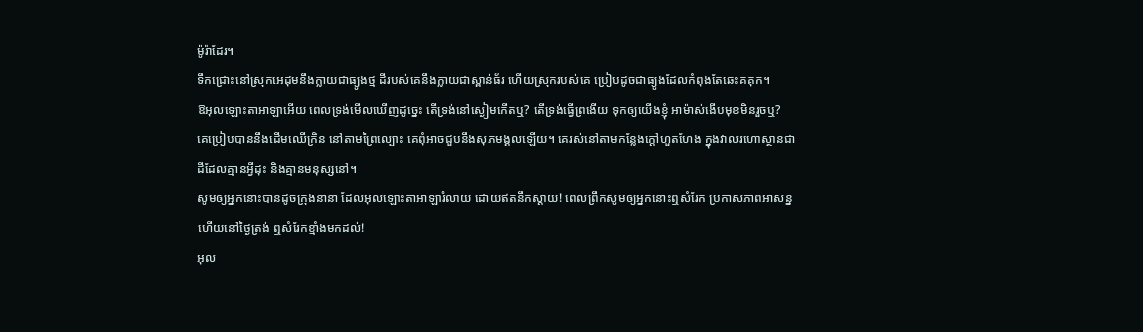ម៉ូរ៉ាដែរ។
ទឹកជ្រោះនៅស្រុកអេដុមនឹងក្លាយជាធ្យូងថ្ម ដីរបស់គេនឹងក្លាយជាស្ពាន់ធ័រ ហើយស្រុករបស់គេ ប្រៀបដូចជាធ្យូងដែលកំពុងតែឆេះគគុក។
ឱអុលឡោះតាអាឡាអើយ ពេលទ្រង់មើលឃើញដូច្នេះ តើទ្រង់នៅស្ងៀមកើតឬ? តើទ្រង់ធ្វើព្រងើយ ទុកឲ្យយើងខ្ញុំ អាម៉ាស់ងើបមុខមិនរួចឬ?
គេប្រៀបបាននឹងដើមឈើក្រិន នៅតាមព្រៃល្បោះ គេពុំអាចជួបនឹងសុភមង្គលឡើយ។ គេរស់នៅតាមកន្លែងក្ដៅហួតហែង ក្នុងវាលរហោស្ថានជាដីដែលគ្មានអ្វីដុះ និងគ្មានមនុស្សនៅ។
សូមឲ្យអ្នកនោះបានដូចក្រុងនានា ដែលអុលឡោះតាអាឡារំលាយ ដោយឥតនឹកស្ដាយ! ពេលព្រឹកសូមឲ្យអ្នកនោះឮសំរែក ប្រកាសភាពអាសន្ន ហើយនៅថ្ងៃត្រង់ ឮសំរែកខ្មាំងមកដល់!
អុល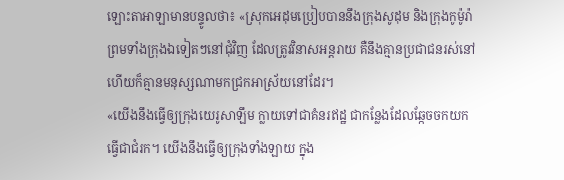ឡោះតាអាឡាមានបន្ទូលថា៖ «ស្រុកអេដុមប្រៀបបាននឹងក្រុងសូដុម និងក្រុងកូម៉ូរ៉ា ព្រមទាំងក្រុងឯទៀតៗនៅជុំវិញ ដែលត្រូវវិនាសអន្តរាយ គឺនឹងគ្មានប្រជាជនរស់នៅ ហើយក៏គ្មានមនុស្សណាមកជ្រកអាស្រ័យនៅដែរ។
«យើងនឹងធ្វើឲ្យក្រុងយេរូសាឡឹម ក្លាយទៅជាគំនរឥដ្ឋ ជាកន្លែងដែលឆ្កែចចកយកធ្វើជាជំរក។ យើងនឹងធ្វើឲ្យក្រុងទាំងឡាយ ក្នុង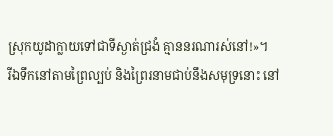ស្រុកយូដាក្លាយទៅជាទីស្ងាត់ជ្រងំ គ្មាននរណារស់នៅ!»។
រីឯទឹកនៅតាមព្រៃល្បប់ និងព្រៃរនាមជាប់នឹងសមុទ្រនោះ នៅ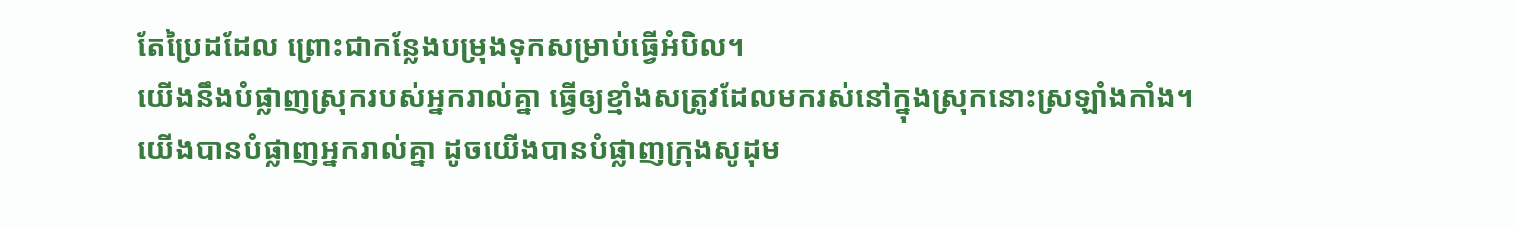តែប្រៃដដែល ព្រោះជាកន្លែងបម្រុងទុកសម្រាប់ធ្វើអំបិល។
យើងនឹងបំផ្លាញស្រុករបស់អ្នករាល់គ្នា ធ្វើឲ្យខ្មាំងសត្រូវដែលមករស់នៅក្នុងស្រុកនោះស្រឡាំងកាំង។
យើងបានបំផ្លាញអ្នករាល់គ្នា ដូចយើងបានបំផ្លាញក្រុងសូដុម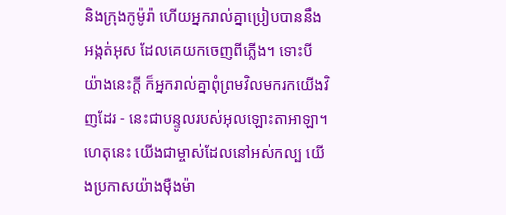និងក្រុងកូម៉ូរ៉ា ហើយអ្នករាល់គ្នាប្រៀបបាននឹងអង្កត់អុស ដែលគេយកចេញពីភ្លើង។ ទោះបីយ៉ាងនេះក្ដី ក៏អ្នករាល់គ្នាពុំព្រមវិលមករកយើងវិញដែរ - នេះជាបន្ទូលរបស់អុលឡោះតាអាឡា។
ហេតុនេះ យើងជាម្ចាស់ដែលនៅអស់កល្ប យើងប្រកាសយ៉ាងម៉ឺងម៉ា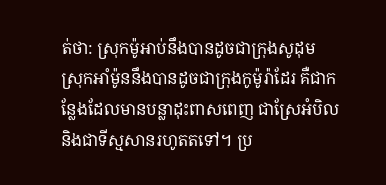ត់ថា: ស្រុកម៉ូអាប់នឹងបានដូចជាក្រុងសូដុម ស្រុកអាំម៉ូននឹងបានដូចជាក្រុងកូម៉ូរ៉ាដែរ គឺជាកន្លែងដែលមានបន្លាដុះពាសពេញ ជាស្រែអំបិល និងជាទីស្មសានរហូតតទៅ។ ប្រ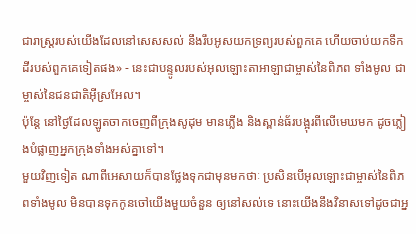ជារាស្ត្ររបស់យើងដែលនៅសេសសល់ នឹងរឹបអូសយកទ្រព្យរបស់ពួកគេ ហើយចាប់យកទឹកដីរបស់ពួកគេទៀតផង» - នេះជាបន្ទូលរបស់អុលឡោះតាអាឡាជាម្ចាស់នៃពិភព ទាំងមូល ជាម្ចាស់នៃជនជាតិអ៊ីស្រអែល។
ប៉ុន្តែ នៅថ្ងៃដែលឡូតចាកចេញពីក្រុងសូដុម មានភ្លើង និងស្ពាន់ធ័របង្អុរពីលើមេឃមក ដូចភ្លៀងបំផ្លាញអ្នកក្រុងទាំងអស់គ្នាទៅ។
មួយវិញទៀត ណាពីអេសាយក៏បានថ្លែងទុកជាមុនមកថាៈ ប្រសិនបើអុលឡោះជាម្ចាស់នៃពិភពទាំងមូល មិនបានទុកកូនចៅយើងមួយចំនួន ឲ្យនៅសល់ទេ នោះយើងនឹងវិនាសទៅដូចជាអ្ន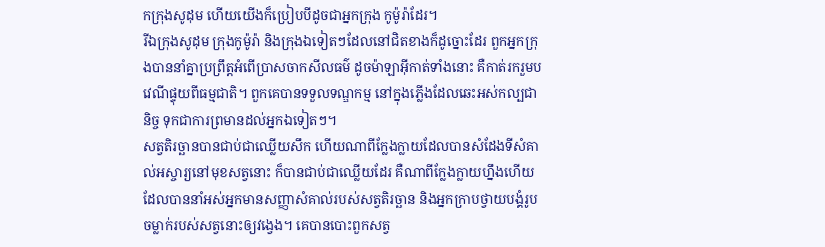កក្រុងសូដុម ហើយយើងក៏ប្រៀបបីដូចជាអ្នកក្រុង កូម៉ូរ៉ាដែរ។
រីឯក្រុងសូដុម ក្រុងកូម៉ូរ៉ា និងក្រុងឯទៀតៗដែលនៅជិតខាងក៏ដូច្នោះដែរ ពួកអ្នកក្រុងបាននាំគ្នាប្រព្រឹត្ដអំពើប្រាសចាកសីលធម៌ ដូចម៉ាឡាអ៊ីកាត់ទាំងនោះ គឺកាត់រករួមបវេណីផ្ទុយពីធម្មជាតិ។ ពួកគេបានទទួលទណ្ឌកម្ម នៅក្នុងភ្លើងដែលឆេះអស់កល្បជានិច្ច ទុកជាការព្រមានដល់អ្នកឯទៀតៗ។
សត្វតិរច្ឆានបានជាប់ជាឈ្លើយសឹក ហើយណាពីក្លែងក្លាយដែលបានសំដែងទីសំគាល់អស្ចារ្យនៅមុខសត្វនោះ ក៏បានជាប់ជាឈ្លើយដែរ គឺណាពីក្លែងក្លាយហ្នឹងហើយ ដែលបាននាំអស់អ្នកមានសញ្ញាសំគាល់របស់សត្វតិរច្ឆាន និងអ្នកក្រាបថ្វាយបង្គំរូបចម្លាក់របស់សត្វនោះឲ្យវង្វេង។ គេបានបោះពួកសត្វ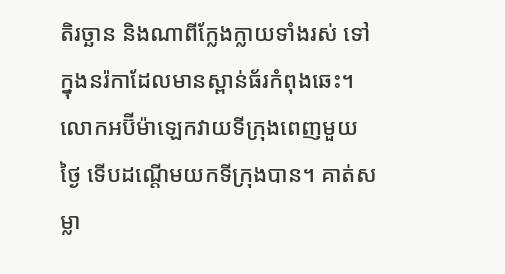តិរច្ឆាន និងណាពីក្លែងក្លាយទាំងរស់ ទៅក្នុងនរ៉កាដែលមានស្ពាន់ធ័រកំពុងឆេះ។
លោកអប៊ីម៉ាឡេកវាយទីក្រុងពេញមួយថ្ងៃ ទើបដណ្តើមយកទីក្រុងបាន។ គាត់សម្លា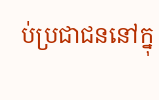ប់ប្រជាជននៅក្នុ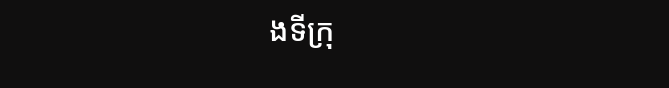ងទីក្រុ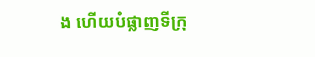ង ហើយបំផ្លាញទីក្រុ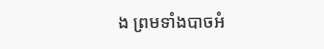ង ព្រមទាំងបាចអំ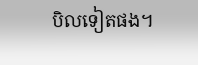បិលទៀតផង។